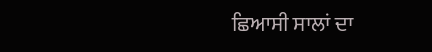ਛਿਆਸੀ ਸਾਲਾਂ ਦਾ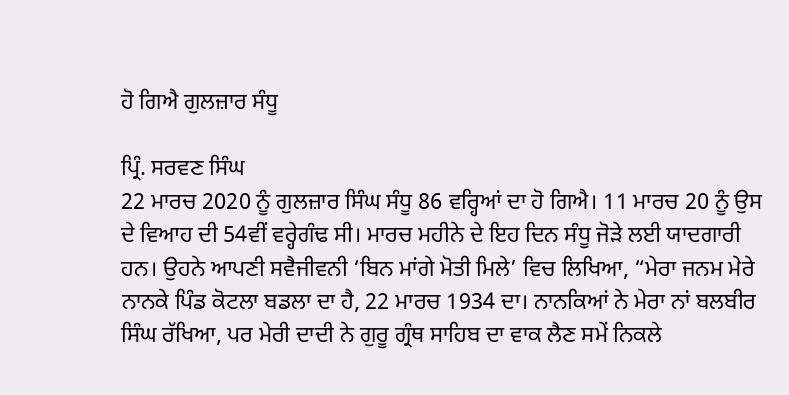ਹੋ ਗਿਐ ਗੁਲਜ਼ਾਰ ਸੰਧੂ

ਪ੍ਰਿੰ. ਸਰਵਣ ਸਿੰਘ
22 ਮਾਰਚ 2020 ਨੂੰ ਗੁਲਜ਼ਾਰ ਸਿੰਘ ਸੰਧੂ 86 ਵਰ੍ਹਿਆਂ ਦਾ ਹੋ ਗਿਐ। 11 ਮਾਰਚ 20 ਨੂੰ ਉਸ ਦੇ ਵਿਆਹ ਦੀ 54ਵੀਂ ਵਰ੍ਹੇਗੰਢ ਸੀ। ਮਾਰਚ ਮਹੀਨੇ ਦੇ ਇਹ ਦਿਨ ਸੰਧੂ ਜੋੜੇ ਲਈ ਯਾਦਗਾਰੀ ਹਨ। ਉਹਨੇ ਆਪਣੀ ਸਵੈਜੀਵਨੀ ‘ਬਿਨ ਮਾਂਗੇ ਮੋਤੀ ਮਿਲੇ’ ਵਿਚ ਲਿਖਿਆ, “ਮੇਰਾ ਜਨਮ ਮੇਰੇ ਨਾਨਕੇ ਪਿੰਡ ਕੋਟਲਾ ਬਡਲਾ ਦਾ ਹੈ, 22 ਮਾਰਚ 1934 ਦਾ। ਨਾਨਕਿਆਂ ਨੇ ਮੇਰਾ ਨਾਂ ਬਲਬੀਰ ਸਿੰਘ ਰੱਖਿਆ, ਪਰ ਮੇਰੀ ਦਾਦੀ ਨੇ ਗੁਰੂ ਗ੍ਰੰਥ ਸਾਹਿਬ ਦਾ ਵਾਕ ਲੈਣ ਸਮੇਂ ਨਿਕਲੇ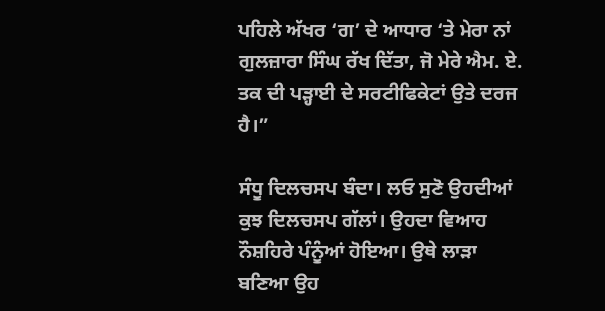ਪਹਿਲੇ ਅੱਖਰ ‘ਗ’ ਦੇ ਆਧਾਰ ‘ਤੇ ਮੇਰਾ ਨਾਂ ਗੁਲਜ਼ਾਰਾ ਸਿੰਘ ਰੱਖ ਦਿੱਤਾ, ਜੋ ਮੇਰੇ ਐਮ. ਏ. ਤਕ ਦੀ ਪੜ੍ਹਾਈ ਦੇ ਸਰਟੀਫਿਕੇਟਾਂ ਉਤੇ ਦਰਜ ਹੈ।”

ਸੰਧੂ ਦਿਲਚਸਪ ਬੰਦਾ। ਲਓ ਸੁਣੋ ਉਹਦੀਆਂ ਕੁਝ ਦਿਲਚਸਪ ਗੱਲਾਂ। ਉਹਦਾ ਵਿਆਹ ਨੌਸ਼ਹਿਰੇ ਪੰਨੂੰਆਂ ਹੋਇਆ। ਉਥੇ ਲਾੜਾ ਬਣਿਆ ਉਹ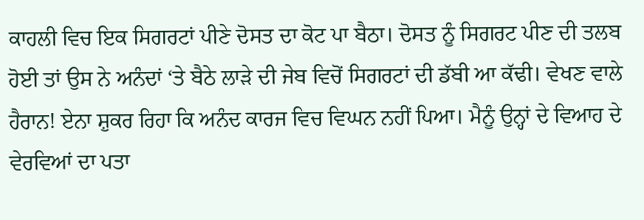ਕਾਹਲੀ ਵਿਚ ਇਕ ਸਿਗਰਟਾਂ ਪੀਣੇ ਦੋਸਤ ਦਾ ਕੋਟ ਪਾ ਬੈਠਾ। ਦੋਸਤ ਨੂੰ ਸਿਗਰਟ ਪੀਣ ਦੀ ਤਲਬ ਹੋਈ ਤਾਂ ਉਸ ਨੇ ਅਨੰਦਾਂ ‘ਤੇ ਬੈਠੇ ਲਾੜੇ ਦੀ ਜੇਬ ਵਿਚੋਂ ਸਿਗਰਟਾਂ ਦੀ ਡੱਬੀ ਆ ਕੱਢੀ। ਵੇਖਣ ਵਾਲੇ ਹੈਰਾਨ! ਏਨਾ ਸ਼ੁਕਰ ਰਿਹਾ ਕਿ ਅਨੰਦ ਕਾਰਜ ਵਿਚ ਵਿਘਨ ਨਹੀਂ ਪਿਆ। ਮੈਨੂੰ ਉਨ੍ਹਾਂ ਦੇ ਵਿਆਹ ਦੇ ਵੇਰਵਿਆਂ ਦਾ ਪਤਾ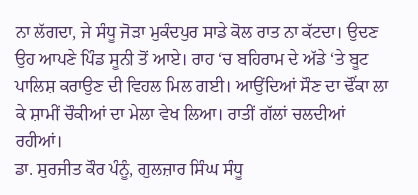ਨਾ ਲੱਗਦਾ, ਜੇ ਸੰਧੂ ਜੋੜਾ ਮੁਕੰਦਪੁਰ ਸਾਡੇ ਕੋਲ ਰਾਤ ਨਾ ਕੱਟਦਾ। ਉਦਣ ਉਹ ਆਪਣੇ ਪਿੰਡ ਸੂਨੀ ਤੋਂ ਆਏ। ਰਾਹ ‘ਚ ਬਹਿਰਾਮ ਦੇ ਅੱਡੇ ‘ਤੇ ਬੂਟ ਪਾਲਿਸ਼ ਕਰਾਉਣ ਦੀ ਵਿਹਲ ਮਿਲ ਗਈ। ਆਉਂਦਿਆਂ ਸੌਣ ਦਾ ਢੌਂਕਾ ਲਾ ਕੇ ਸ਼ਾਮੀਂ ਚੌਕੀਆਂ ਦਾ ਮੇਲਾ ਵੇਖ ਲਿਆ। ਰਾਤੀਂ ਗੱਲਾਂ ਚਲਦੀਆਂ ਰਹੀਆਂ।
ਡਾ. ਸੁਰਜੀਤ ਕੌਰ ਪੰਨੂੰ, ਗੁਲਜ਼ਾਰ ਸਿੰਘ ਸੰਧੂ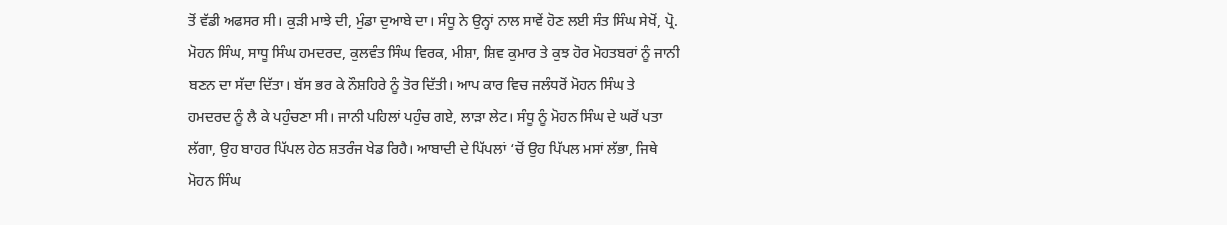ਤੋਂ ਵੱਡੀ ਅਫਸਰ ਸੀ। ਕੁੜੀ ਮਾਝੇ ਦੀ, ਮੁੰਡਾ ਦੁਆਬੇ ਦਾ। ਸੰਧੂ ਨੇ ਉਨ੍ਹਾਂ ਨਾਲ ਸਾਵੇਂ ਹੋਣ ਲਈ ਸੰਤ ਸਿੰਘ ਸੇਖੋਂ, ਪ੍ਰੋ. ਮੋਹਨ ਸਿੰਘ, ਸਾਧੂ ਸਿੰਘ ਹਮਦਰਦ, ਕੁਲਵੰਤ ਸਿੰਘ ਵਿਰਕ, ਮੀਸ਼ਾ, ਸ਼ਿਵ ਕੁਮਾਰ ਤੇ ਕੁਝ ਹੋਰ ਮੋਹਤਬਰਾਂ ਨੂੰ ਜਾਨੀ ਬਣਨ ਦਾ ਸੱਦਾ ਦਿੱਤਾ। ਬੱਸ ਭਰ ਕੇ ਨੌਸ਼ਹਿਰੇ ਨੂੰ ਤੋਰ ਦਿੱਤੀ। ਆਪ ਕਾਰ ਵਿਚ ਜਲੰਧਰੋਂ ਮੋਹਨ ਸਿੰਘ ਤੇ ਹਮਦਰਦ ਨੂੰ ਲੈ ਕੇ ਪਹੁੰਚਣਾ ਸੀ। ਜਾਨੀ ਪਹਿਲਾਂ ਪਹੁੰਚ ਗਏ, ਲਾੜਾ ਲੇਟ। ਸੰਧੂ ਨੂੰ ਮੋਹਨ ਸਿੰਘ ਦੇ ਘਰੋਂ ਪਤਾ ਲੱਗਾ, ਉਹ ਬਾਹਰ ਪਿੱਪਲ ਹੇਠ ਸ਼ਤਰੰਜ ਖੇਡ ਰਿਹੈ। ਆਬਾਦੀ ਦੇ ਪਿੱਪਲਾਂ ‘ਚੋਂ ਉਹ ਪਿੱਪਲ ਮਸਾਂ ਲੱਭਾ, ਜਿਥੇ ਮੋਹਨ ਸਿੰਘ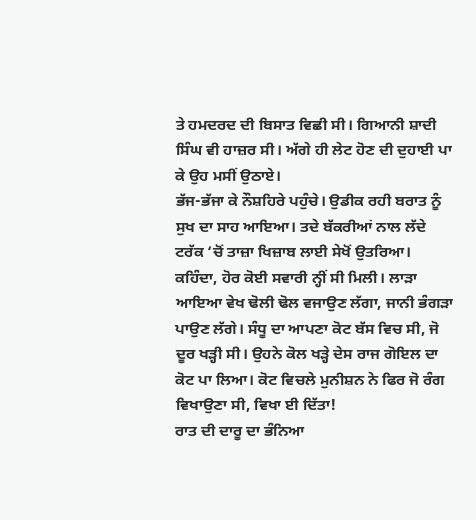ਤੇ ਹਮਦਰਦ ਦੀ ਬਿਸਾਤ ਵਿਛੀ ਸੀ। ਗਿਆਨੀ ਸ਼ਾਦੀ ਸਿੰਘ ਵੀ ਹਾਜ਼ਰ ਸੀ। ਅੱਗੇ ਹੀ ਲੇਟ ਹੋਣ ਦੀ ਦੁਹਾਈ ਪਾ ਕੇ ਉਹ ਮਸੀਂ ਉਠਾਏ।
ਭੱਜ-ਭੱਜਾ ਕੇ ਨੌਸ਼ਹਿਰੇ ਪਹੁੰਚੇ। ਉਡੀਕ ਰਹੀ ਬਰਾਤ ਨੂੰ ਸੁਖ ਦਾ ਸਾਹ ਆਇਆ। ਤਦੇ ਬੱਕਰੀਆਂ ਨਾਲ ਲੱਦੇ ਟਰੱਕ ‘ਚੋਂ ਤਾਜ਼ਾ ਖਿਜ਼ਾਬ ਲਾਈ ਸੇਖੋਂ ਉਤਰਿਆ। ਕਹਿੰਦਾ, ਹੋਰ ਕੋਈ ਸਵਾਰੀ ਨ੍ਹੀਂ ਸੀ ਮਿਲੀ। ਲਾੜਾ ਆਇਆ ਵੇਖ ਢੋਲੀ ਢੋਲ ਵਜਾਉਣ ਲੱਗਾ, ਜਾਨੀ ਭੰਗੜਾ ਪਾਉਣ ਲੱਗੇ। ਸੰਧੂ ਦਾ ਆਪਣਾ ਕੋਟ ਬੱਸ ਵਿਚ ਸੀ, ਜੋ ਦੂਰ ਖੜ੍ਹੀ ਸੀ। ਉਹਨੇ ਕੋਲ ਖੜ੍ਹੇ ਦੇਸ ਰਾਜ ਗੋਇਲ ਦਾ ਕੋਟ ਪਾ ਲਿਆ। ਕੋਟ ਵਿਚਲੇ ਮੁਨੀਸ਼ਨ ਨੇ ਫਿਰ ਜੋ ਰੰਗ ਵਿਖਾਉਣਾ ਸੀ, ਵਿਖਾ ਈ ਦਿੱਤਾ!
ਰਾਤ ਦੀ ਦਾਰੂ ਦਾ ਭੰਨਿਆ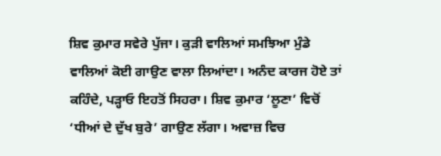ਸ਼ਿਵ ਕੁਮਾਰ ਸਵੇਰੇ ਪੁੱਜਾ। ਕੁੜੀ ਵਾਲਿਆਂ ਸਮਝਿਆ ਮੁੰਡੇ ਵਾਲਿਆਂ ਕੋਈ ਗਾਉਣ ਵਾਲਾ ਲਿਆਂਦਾ। ਅਨੰਦ ਕਾਰਜ ਹੋਏ ਤਾਂ ਕਹਿੰਦੇ, ਪੜ੍ਹਾਓ ਇਹਤੋਂ ਸਿਹਰਾ। ਸ਼ਿਵ ਕੁਮਾਰ ‘ਲੂਣਾ’ ਵਿਚੋਂ ‘ਧੀਆਂ ਦੇ ਦੁੱਖ ਬੁਰੇ’ ਗਾਉਣ ਲੱਗਾ। ਅਵਾਜ਼ ਵਿਚ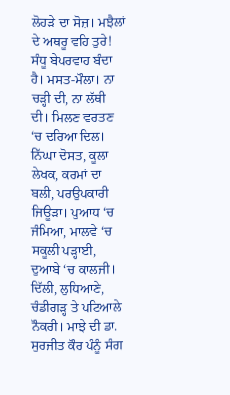ਲੋਹੜੇ ਦਾ ਸੋਜ਼। ਮਝੈਲਾਂ ਦੇ ਅਥਰੂ ਵਹਿ ਤੁਰੇ!
ਸੰਧੂ ਬੇਪਰਵਾਹ ਬੰਦਾ ਹੈ। ਮਸਤ-ਮੌਲਾ। ਨਾ ਚੜ੍ਹੀ ਦੀ, ਨਾ ਲੱਥੀ ਦੀ। ਮਿਲਣ ਵਰਤਣ ‘ਚ ਦਰਿਆ ਦਿਲ। ਨਿੱਘਾ ਦੋਸਤ, ਕੂਲਾ ਲੇਖਕ, ਕਰਮਾਂ ਦਾ ਬਲੀ, ਪਰਉਪਕਾਰੀ ਜਿਊੜਾ। ਪੁਆਧ ‘ਚ ਜੰਮਿਆ, ਮਾਲਵੇ ‘ਚ ਸਕੂਲੀ ਪੜ੍ਹਾਈ, ਦੁਆਬੇ ‘ਚ ਕਾਲਜੀ। ਦਿੱਲੀ, ਲੁਧਿਆਣੇ, ਚੰਡੀਗੜ੍ਹ ਤੇ ਪਟਿਆਲੇ ਨੌਕਰੀ। ਮਾਝੇ ਦੀ ਡਾ. ਸੁਰਜੀਤ ਕੌਰ ਪੰਨੂੰ ਸੰਗ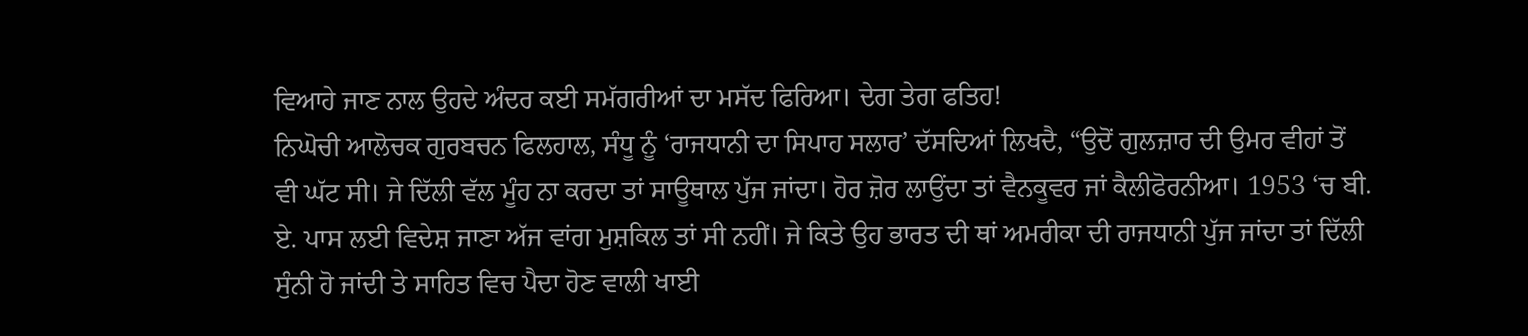ਵਿਆਹੇ ਜਾਣ ਨਾਲ ਉਹਦੇ ਅੰਦਰ ਕਈ ਸਮੱਗਰੀਆਂ ਦਾ ਮਸੱਦ ਫਿਰਿਆ। ਦੇਗ ਤੇਗ ਫਤਿਹ!
ਨਿਘੋਚੀ ਆਲੋਚਕ ਗੁਰਬਚਨ ਫਿਲਹਾਲ, ਸੰਧੂ ਨੂੰ ‘ਰਾਜਧਾਨੀ ਦਾ ਸਿਪਾਹ ਸਲਾਰ’ ਦੱਸਦਿਆਂ ਲਿਖਦੈ, “ਉਦੋਂ ਗੁਲਜ਼ਾਰ ਦੀ ਉਮਰ ਵੀਹਾਂ ਤੋਂ ਵੀ ਘੱਟ ਸੀ। ਜੇ ਦਿੱਲੀ ਵੱਲ ਮੂੰਹ ਨਾ ਕਰਦਾ ਤਾਂ ਸਾਊਥਾਲ ਪੁੱਜ ਜਾਂਦਾ। ਹੋਰ ਜ਼ੋਰ ਲਾਉਂਦਾ ਤਾਂ ਵੈਨਕੂਵਰ ਜਾਂ ਕੈਲੀਫੋਰਨੀਆ। 1953 ‘ਚ ਬੀ. ਏ. ਪਾਸ ਲਈ ਵਿਦੇਸ਼ ਜਾਣਾ ਅੱਜ ਵਾਂਗ ਮੁਸ਼ਕਿਲ ਤਾਂ ਸੀ ਨਹੀਂ। ਜੇ ਕਿਤੇ ਉਹ ਭਾਰਤ ਦੀ ਥਾਂ ਅਮਰੀਕਾ ਦੀ ਰਾਜਧਾਨੀ ਪੁੱਜ ਜਾਂਦਾ ਤਾਂ ਦਿੱਲੀ ਸੁੰਨੀ ਹੋ ਜਾਂਦੀ ਤੇ ਸਾਹਿਤ ਵਿਚ ਪੈਦਾ ਹੋਣ ਵਾਲੀ ਖਾਈ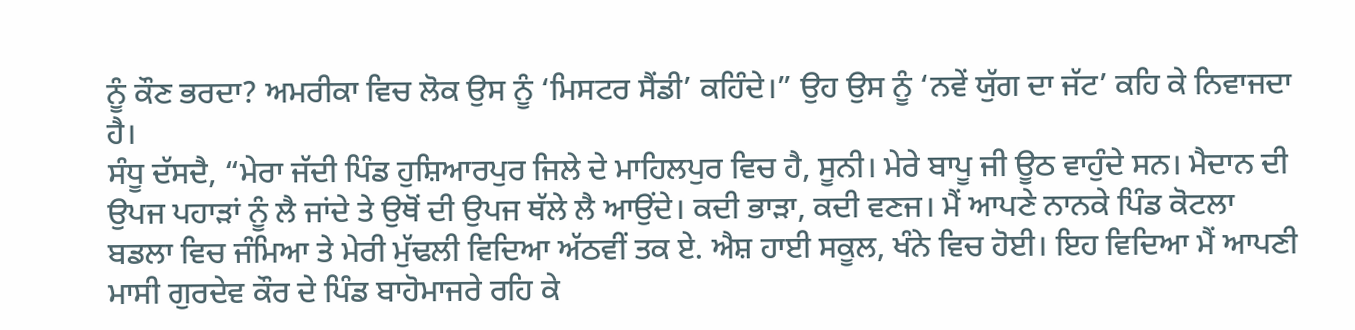ਨੂੰ ਕੌਣ ਭਰਦਾ? ਅਮਰੀਕਾ ਵਿਚ ਲੋਕ ਉਸ ਨੂੰ ‘ਮਿਸਟਰ ਸੈਂਡੀ’ ਕਹਿੰਦੇ।” ਉਹ ਉਸ ਨੂੰ ‘ਨਵੇਂ ਯੁੱਗ ਦਾ ਜੱਟ’ ਕਹਿ ਕੇ ਨਿਵਾਜਦਾ ਹੈ।
ਸੰਧੂ ਦੱਸਦੈ, “ਮੇਰਾ ਜੱਦੀ ਪਿੰਡ ਹੁਸ਼ਿਆਰਪੁਰ ਜਿਲੇ ਦੇ ਮਾਹਿਲਪੁਰ ਵਿਚ ਹੈ, ਸੂਨੀ। ਮੇਰੇ ਬਾਪੂ ਜੀ ਊਠ ਵਾਹੁੰਦੇ ਸਨ। ਮੈਦਾਨ ਦੀ ਉਪਜ ਪਹਾੜਾਂ ਨੂੰ ਲੈ ਜਾਂਦੇ ਤੇ ਉਥੋਂ ਦੀ ਉਪਜ ਥੱਲੇ ਲੈ ਆਉਂਦੇ। ਕਦੀ ਭਾੜਾ, ਕਦੀ ਵਣਜ। ਮੈਂ ਆਪਣੇ ਨਾਨਕੇ ਪਿੰਡ ਕੋਟਲਾ ਬਡਲਾ ਵਿਚ ਜੰਮਿਆ ਤੇ ਮੇਰੀ ਮੁੱਢਲੀ ਵਿਦਿਆ ਅੱਠਵੀਂ ਤਕ ਏ. ਐਸ਼ ਹਾਈ ਸਕੂਲ, ਖੰਨੇ ਵਿਚ ਹੋਈ। ਇਹ ਵਿਦਿਆ ਮੈਂ ਆਪਣੀ ਮਾਸੀ ਗੁਰਦੇਵ ਕੌਰ ਦੇ ਪਿੰਡ ਬਾਹੋਮਾਜਰੇ ਰਹਿ ਕੇ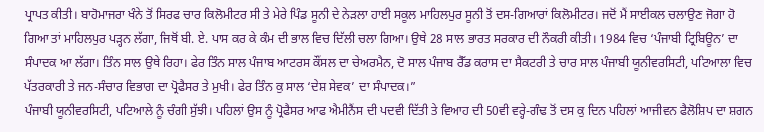ਪ੍ਰਾਪਤ ਕੀਤੀ। ਬਾਹੋਮਾਜਰਾ ਖੰਨੇ ਤੋਂ ਸਿਰਫ ਚਾਰ ਕਿਲੋਮੀਟਰ ਸੀ ਤੇ ਮੇਰੇ ਪਿੰਡ ਸੂਨੀ ਦੇ ਨੇੜਲਾ ਹਾਈ ਸਕੂਲ ਮਾਹਿਲਪੁਰ ਸੂਨੀ ਤੋਂ ਦਸ-ਗਿਆਰਾਂ ਕਿਲੋਮੀਟਰ। ਜਦੋਂ ਮੈਂ ਸਾਈਕਲ ਚਲਾਉਣ ਜੋਗਾ ਹੋ ਗਿਆ ਤਾਂ ਮਾਹਿਲਪੁਰ ਪੜ੍ਹਨ ਲੱਗਾ, ਜਿਥੋਂ ਬੀ. ਏ. ਪਾਸ ਕਰ ਕੇ ਕੰਮ ਦੀ ਭਾਲ ਵਿਚ ਦਿੱਲੀ ਚਲਾ ਗਿਆ। ਉਥੇ 28 ਸਾਲ ਭਾਰਤ ਸਰਕਾਰ ਦੀ ਨੌਕਰੀ ਕੀਤੀ। 1984 ਵਿਚ ‘ਪੰਜਾਬੀ ਟ੍ਰਿਬਿਊਨ’ ਦਾ ਸੰਪਾਦਕ ਆ ਲੱਗਾ। ਤਿੰਨ ਸਾਲ ਉਥੇ ਰਿਹਾ। ਫੇਰ ਤਿੰਨ ਸਾਲ ਪੰਜਾਬ ਆਟਰਸ ਕੌਂਸਲ ਦਾ ਚੇਅਰਮੈਨ, ਦੋ ਸਾਲ ਪੰਜਾਬ ਰੈੱਡ ਕਰਾਸ ਦਾ ਸੈਕਟਰੀ ਤੇ ਚਾਰ ਸਾਲ ਪੰਜਾਬੀ ਯੂਨੀਵਰਸਿਟੀ, ਪਟਿਆਲਾ ਵਿਚ ਪੱਤਰਕਾਰੀ ਤੇ ਜਨ-ਸੰਚਾਰ ਵਿਭਾਗ ਦਾ ਪ੍ਰੋਫੈਸਰ ਤੇ ਮੁਖੀ। ਫੇਰ ਤਿੰਨ ਕੁ ਸਾਲ ‘ਦੇਸ਼ ਸੇਵਕ’ ਦਾ ਸੰਪਾਦਕ।”
ਪੰਜਾਬੀ ਯੂਨੀਵਰਸਿਟੀ, ਪਟਿਆਲੇ ਨੂੰ ਚੰਗੀ ਸੁੱਝੀ। ਪਹਿਲਾਂ ਉਸ ਨੂੰ ਪ੍ਰੋਫੈਸਰ ਆਫ ਐਮੀਨੈਂਸ ਦੀ ਪਦਵੀ ਦਿੱਤੀ ਤੇ ਵਿਆਹ ਦੀ 50ਵੀ ਵਰ੍ਹੇ-ਗੰਢ ਤੋਂ ਦਸ ਕੁ ਦਿਨ ਪਹਿਲਾਂ ਆਜੀਵਨ ਫੈਲੋਸ਼ਿਪ ਦਾ ਸ਼ਗਨ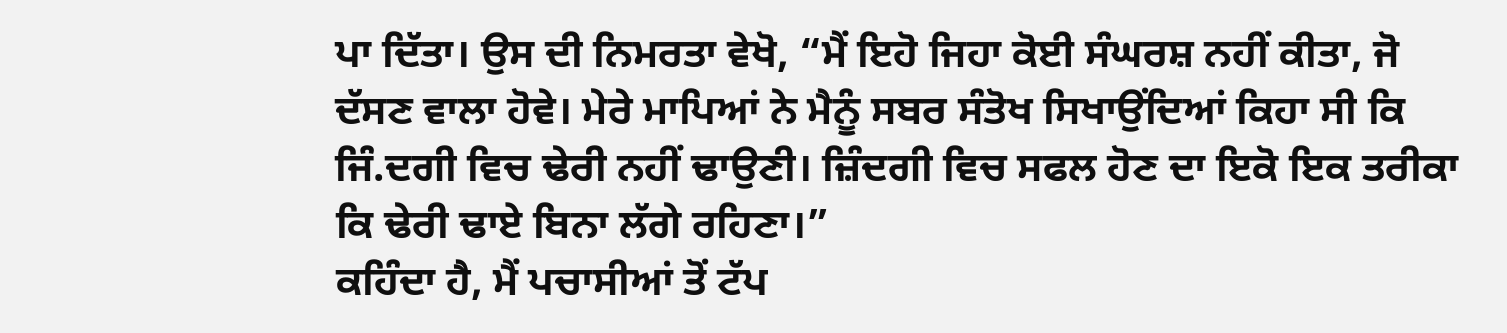ਪਾ ਦਿੱਤਾ। ਉਸ ਦੀ ਨਿਮਰਤਾ ਵੇਖੋ, “ਮੈਂ ਇਹੋ ਜਿਹਾ ਕੋਈ ਸੰਘਰਸ਼ ਨਹੀਂ ਕੀਤਾ, ਜੋ ਦੱਸਣ ਵਾਲਾ ਹੋਵੇ। ਮੇਰੇ ਮਾਪਿਆਂ ਨੇ ਮੈਨੂੰ ਸਬਰ ਸੰਤੋਖ ਸਿਖਾਉਂਦਿਆਂ ਕਿਹਾ ਸੀ ਕਿ ਜਿੰ.ਦਗੀ ਵਿਚ ਢੇਰੀ ਨਹੀਂ ਢਾਉਣੀ। ਜ਼ਿੰਦਗੀ ਵਿਚ ਸਫਲ ਹੋਣ ਦਾ ਇਕੋ ਇਕ ਤਰੀਕਾ ਕਿ ਢੇਰੀ ਢਾਏ ਬਿਨਾ ਲੱਗੇ ਰਹਿਣਾ।”
ਕਹਿੰਦਾ ਹੈ, ਮੈਂ ਪਚਾਸੀਆਂ ਤੋਂ ਟੱਪ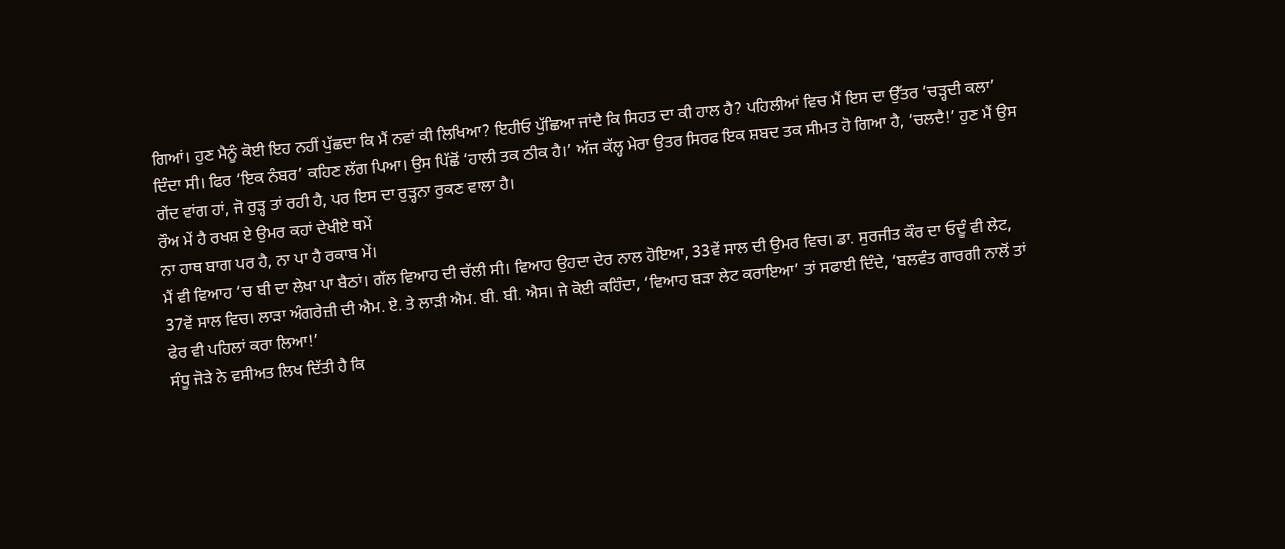ਗਿਆਂ। ਹੁਣ ਮੈਨੂੰ ਕੋਈ ਇਹ ਨਹੀਂ ਪੁੱਛਦਾ ਕਿ ਮੈਂ ਨਵਾਂ ਕੀ ਲਿਖਿਆ? ਇਹੀਓ ਪੁੱਛਿਆ ਜਾਂਦੈ ਕਿ ਸਿਹਤ ਦਾ ਕੀ ਹਾਲ ਹੈ? ਪਹਿਲੀਆਂ ਵਿਚ ਮੈਂ ਇਸ ਦਾ ਉੱਤਰ ‘ਚੜ੍ਹਦੀ ਕਲਾ’ ਦਿੰਦਾ ਸੀ। ਫਿਰ ‘ਇਕ ਨੰਬਰ’ ਕਹਿਣ ਲੱਗ ਪਿਆ। ਉਸ ਪਿੱਛੋਂ ‘ਹਾਲੀ ਤਕ ਠੀਕ ਹੈ।’ ਅੱਜ ਕੱਲ੍ਹ ਮੇਰਾ ਉਤਰ ਸਿਰਫ ਇਕ ਸ਼ਬਦ ਤਕ ਸੀਮਤ ਹੋ ਗਿਆ ਹੈ, ‘ਚਲਦੈ!’ ਹੁਣ ਮੈਂ ਉਸ ਗੇਂਦ ਵਾਂਗ ਹਾਂ, ਜੋ ਰੁੜ੍ਹ ਤਾਂ ਰਹੀ ਹੈ, ਪਰ ਇਸ ਦਾ ਰੁੜ੍ਹਨਾ ਰੁਕਣ ਵਾਲਾ ਹੈ।
ਰੌਅ ਮੇਂ ਹੈ ਰਖਸ਼ ਏ ਉਮਰ ਕਹਾਂ ਦੇਖੀਏ ਥਮੇਂ
ਨਾ ਹਾਥ ਬਾਗ ਪਰ ਹੈ, ਨਾ ਪਾ ਹੈ ਰਕਾਬ ਮੇਂ।
ਮੈਂ ਵੀ ਵਿਆਹ ‘ਚ ਬੀ ਦਾ ਲੇਖਾ ਪਾ ਬੈਠਾਂ। ਗੱਲ ਵਿਆਹ ਦੀ ਚੱਲੀ ਸੀ। ਵਿਆਹ ਉਹਦਾ ਦੇਰ ਨਾਲ ਹੋਇਆ, 33ਵੇਂ ਸਾਲ ਦੀ ਉਮਰ ਵਿਚ। ਡਾ. ਸੁਰਜੀਤ ਕੌਰ ਦਾ ਓਦੂੰ ਵੀ ਲੇਟ, 37ਵੇਂ ਸਾਲ ਵਿਚ। ਲਾੜਾ ਅੰਗਰੇਜ਼ੀ ਦੀ ਐਮ. ਏ. ਤੇ ਲਾੜੀ ਐਮ. ਬੀ. ਬੀ. ਐਸ। ਜੇ ਕੋਈ ਕਹਿੰਦਾ, ‘ਵਿਆਹ ਬੜਾ ਲੇਟ ਕਰਾਇਆ’ ਤਾਂ ਸਫਾਈ ਦਿੰਦੇ, ‘ਬਲਵੰਤ ਗਾਰਗੀ ਨਾਲੋਂ ਤਾਂ ਫੇਰ ਵੀ ਪਹਿਲਾਂ ਕਰਾ ਲਿਆ!’
ਸੰਧੂ ਜੋੜੇ ਨੇ ਵਸੀਅਤ ਲਿਖ ਦਿੱਤੀ ਹੈ ਕਿ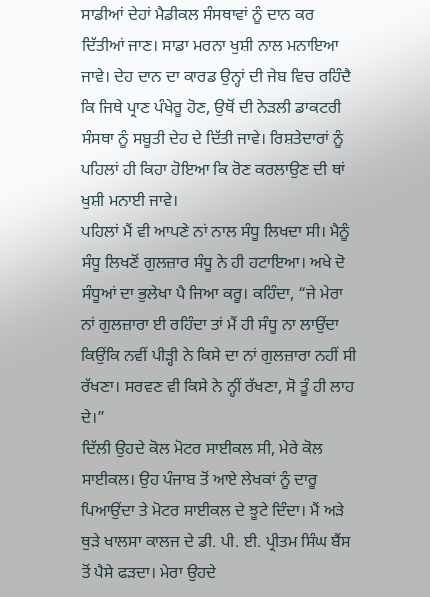ਸਾਡੀਆਂ ਦੇਹਾਂ ਮੈਡੀਕਲ ਸੰਸਥਾਵਾਂ ਨੂੰ ਦਾਨ ਕਰ ਦਿੱਤੀਆਂ ਜਾਣ। ਸਾਡਾ ਮਰਨਾ ਖੁਸ਼ੀ ਨਾਲ ਮਨਾਇਆ ਜਾਵੇ। ਦੇਹ ਦਾਨ ਦਾ ਕਾਰਡ ਉਨ੍ਹਾਂ ਦੀ ਜੇਬ ਵਿਚ ਰਹਿੰਦੈ ਕਿ ਜਿਥੇ ਪ੍ਰਾਣ ਪੰਖੇਰੂ ਹੋਣ, ਉਥੋਂ ਦੀ ਨੇੜਲੀ ਡਾਕਟਰੀ ਸੰਸਥਾ ਨੂੰ ਸਬੂਤੀ ਦੇਹ ਦੇ ਦਿੱਤੀ ਜਾਵੇ। ਰਿਸ਼ਤੇਦਾਰਾਂ ਨੂੰ ਪਹਿਲਾਂ ਹੀ ਕਿਹਾ ਹੋਇਆ ਕਿ ਰੋਣ ਕਰਲਾਉਣ ਦੀ ਥਾਂ ਖੁਸ਼ੀ ਮਨਾਈ ਜਾਵੇ।
ਪਹਿਲਾਂ ਮੈਂ ਵੀ ਆਪਣੇ ਨਾਂ ਨਾਲ ਸੰਧੂ ਲਿਖਦਾ ਸੀ। ਮੈਨੂੰ ਸੰਧੂ ਲਿਖਣੋਂ ਗੁਲਜ਼ਾਰ ਸੰਧੂ ਨੇ ਹੀ ਹਟਾਇਆ। ਅਖੇ ਦੋ ਸੰਧੂਆਂ ਦਾ ਭੁਲੇਖਾ ਪੈ ਜਿਆ ਕਰੂ। ਕਹਿੰਦਾ, “ਜੇ ਮੇਰਾ ਨਾਂ ਗੁਲਜ਼ਾਰਾ ਈ ਰਹਿੰਦਾ ਤਾਂ ਮੈਂ ਹੀ ਸੰਧੂ ਨਾ ਲਾਉਂਦਾ ਕਿਉਂਕਿ ਨਵੀਂ ਪੀੜ੍ਹੀ ਨੇ ਕਿਸੇ ਦਾ ਨਾਂ ਗੁਲਜ਼ਾਰਾ ਨਹੀਂ ਸੀ ਰੱਖਣਾ। ਸਰਵਣ ਵੀ ਕਿਸੇ ਨੇ ਨ੍ਹੀਂ ਰੱਖਣਾ, ਸੋ ਤੂੰ ਹੀ ਲਾਹ ਦੇ।”
ਦਿੱਲੀ ਉਹਦੇ ਕੋਲ ਮੋਟਰ ਸਾਈਕਲ ਸੀ, ਮੇਰੇ ਕੋਲ ਸਾਈਕਲ। ਉਹ ਪੰਜਾਬ ਤੋਂ ਆਏ ਲੇਖਕਾਂ ਨੂੰ ਦਾਰੂ ਪਿਆਉਂਦਾ ਤੇ ਮੋਟਰ ਸਾਈਕਲ ਦੇ ਝੂਟੇ ਦਿੰਦਾ। ਮੈਂ ਅੜੇ ਥੁੜੇ ਖਾਲਸਾ ਕਾਲਜ ਦੇ ਡੀ. ਪੀ. ਈ. ਪ੍ਰੀਤਮ ਸਿੰਘ ਬੈਂਸ ਤੋਂ ਪੈਸੇ ਫੜਦਾ। ਮੇਰਾ ਉਹਦੇ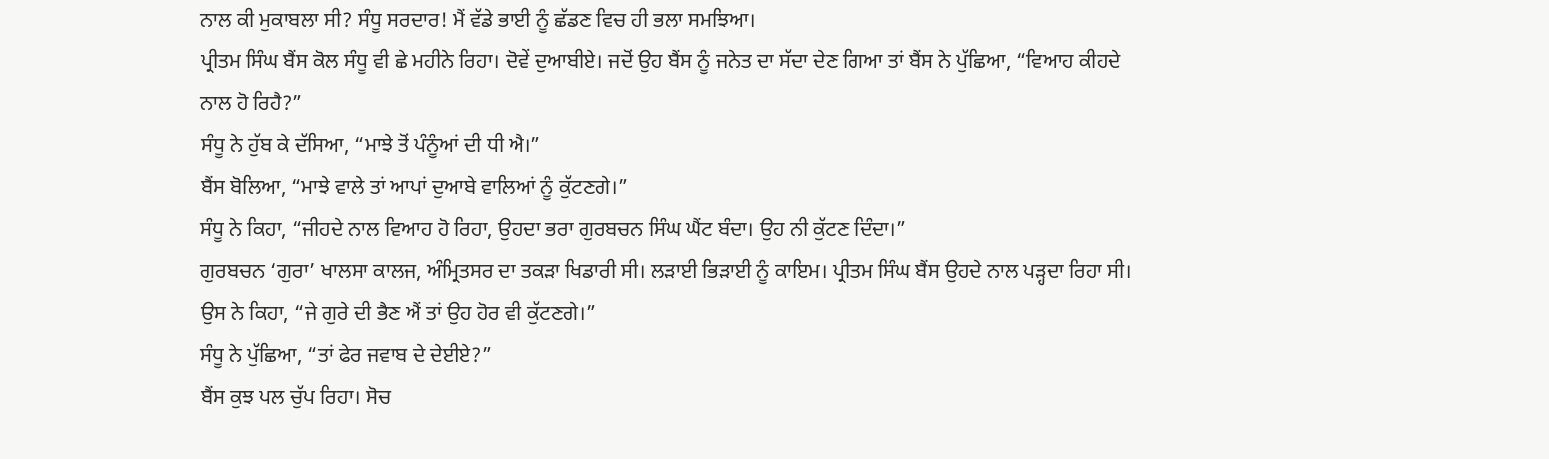ਨਾਲ ਕੀ ਮੁਕਾਬਲਾ ਸੀ? ਸੰਧੂ ਸਰਦਾਰ! ਮੈਂ ਵੱਡੇ ਭਾਈ ਨੂੰ ਛੱਡਣ ਵਿਚ ਹੀ ਭਲਾ ਸਮਝਿਆ।
ਪ੍ਰੀਤਮ ਸਿੰਘ ਬੈਂਸ ਕੋਲ ਸੰਧੂ ਵੀ ਛੇ ਮਹੀਨੇ ਰਿਹਾ। ਦੋਵੇਂ ਦੁਆਬੀਏ। ਜਦੋਂ ਉਹ ਬੈਂਸ ਨੂੰ ਜਨੇਤ ਦਾ ਸੱਦਾ ਦੇਣ ਗਿਆ ਤਾਂ ਬੈਂਸ ਨੇ ਪੁੱਛਿਆ, “ਵਿਆਹ ਕੀਹਦੇ ਨਾਲ ਹੋ ਰਿਹੈ?”
ਸੰਧੂ ਨੇ ਹੁੱਬ ਕੇ ਦੱਸਿਆ, “ਮਾਝੇ ਤੋਂ ਪੰਨੂੰਆਂ ਦੀ ਧੀ ਐ।”
ਬੈਂਸ ਬੋਲਿਆ, “ਮਾਝੇ ਵਾਲੇ ਤਾਂ ਆਪਾਂ ਦੁਆਬੇ ਵਾਲਿਆਂ ਨੂੰ ਕੁੱਟਣਗੇ।”
ਸੰਧੂ ਨੇ ਕਿਹਾ, “ਜੀਹਦੇ ਨਾਲ ਵਿਆਹ ਹੋ ਰਿਹਾ, ਉਹਦਾ ਭਰਾ ਗੁਰਬਚਨ ਸਿੰਘ ਘੈਂਟ ਬੰਦਾ। ਉਹ ਨੀ ਕੁੱਟਣ ਦਿੰਦਾ।”
ਗੁਰਬਚਨ ‘ਗੁਰਾ’ ਖਾਲਸਾ ਕਾਲਜ, ਅੰਮ੍ਰਿਤਸਰ ਦਾ ਤਕੜਾ ਖਿਡਾਰੀ ਸੀ। ਲੜਾਈ ਭਿੜਾਈ ਨੂੰ ਕਾਇਮ। ਪ੍ਰੀਤਮ ਸਿੰਘ ਬੈਂਸ ਉਹਦੇ ਨਾਲ ਪੜ੍ਹਦਾ ਰਿਹਾ ਸੀ। ਉਸ ਨੇ ਕਿਹਾ, “ਜੇ ਗੁਰੇ ਦੀ ਭੈਣ ਐਂ ਤਾਂ ਉਹ ਹੋਰ ਵੀ ਕੁੱਟਣਗੇ।”
ਸੰਧੂ ਨੇ ਪੁੱਛਿਆ, “ਤਾਂ ਫੇਰ ਜਵਾਬ ਦੇ ਦੇਈਏ?”
ਬੈਂਸ ਕੁਝ ਪਲ ਚੁੱਪ ਰਿਹਾ। ਸੋਚ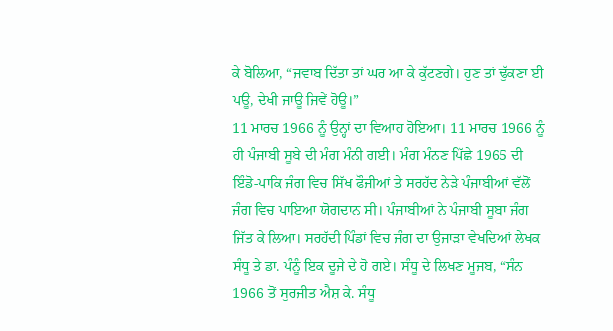ਕੇ ਬੋਲਿਆ, “ਜਵਾਬ ਦਿੱਤਾ ਤਾਂ ਘਰ ਆ ਕੇ ਕੁੱਟਣਗੇ। ਹੁਣ ਤਾਂ ਢੁੱਕਣਾ ਈ ਪਊ, ਦੇਖੀ ਜਾਊ ਜਿਵੇਂ ਹੋਊ।”
11 ਮਾਰਚ 1966 ਨੂੰ ਉਨ੍ਹਾਂ ਦਾ ਵਿਆਹ ਹੋਇਆ। 11 ਮਾਰਚ 1966 ਨੂੰ ਹੀ ਪੰਜਾਬੀ ਸੂਬੇ ਦੀ ਮੰਗ ਮੰਨੀ ਗਈ। ਮੰਗ ਮੰਨਣ ਪਿੱਛੇ 1965 ਦੀ ਇੰਡੋ-ਪਾਕਿ ਜੰਗ ਵਿਚ ਸਿੱਖ ਫੌਜੀਆਂ ਤੇ ਸਰਹੱਦ ਨੇੜੇ ਪੰਜਾਬੀਆਂ ਵੱਲੋਂ ਜੰਗ ਵਿਚ ਪਾਇਆ ਯੋਗਦਾਨ ਸੀ। ਪੰਜਾਬੀਆਂ ਨੇ ਪੰਜਾਬੀ ਸੂਬਾ ਜੰਗ ਜਿੱਤ ਕੇ ਲਿਆ। ਸਰਹੱਦੀ ਪਿੰਡਾਂ ਵਿਚ ਜੰਗ ਦਾ ਉਜਾੜਾ ਵੇਖਦਿਆਂ ਲੇਖਕ ਸੰਧੂ ਤੇ ਡਾ. ਪੰਨੂੰ ਇਕ ਦੂਜੇ ਦੇ ਹੋ ਗਏ। ਸੰਧੂ ਦੇ ਲਿਖਣ ਮੂਜਬ, “ਸੰਨ 1966 ਤੋਂ ਸੁਰਜੀਤ ਐਸ਼ ਕੇ. ਸੰਧੂ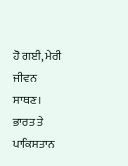ਹੋ ਗਈ, ਮੇਰੀ ਜੀਵਨ ਸਾਥਣ। ਭਾਰਤ ਤੇ ਪਾਕਿਸਤਾਨ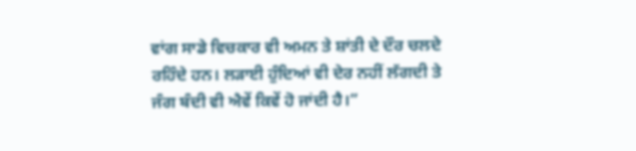ਵਾਂਗ ਸਾਡੇ ਵਿਚਕਾਰ ਵੀ ਅਮਨ ਤੇ ਸ਼ਾਂਤੀ ਦੇ ਦੌਰ ਚਲਦੇ ਰਹਿੰਦੇ ਹਨ। ਲੜਾਈ ਹੁੰਦਿਆਂ ਵੀ ਦੇਰ ਨਹੀਂ ਲੱਗਦੀ ਤੇ ਜੰਗ ਬੰਦੀ ਵੀ ਐਵੇਂ ਕਿਵੇਂ ਹੋ ਜਾਂਦੀ ਹੈ।”